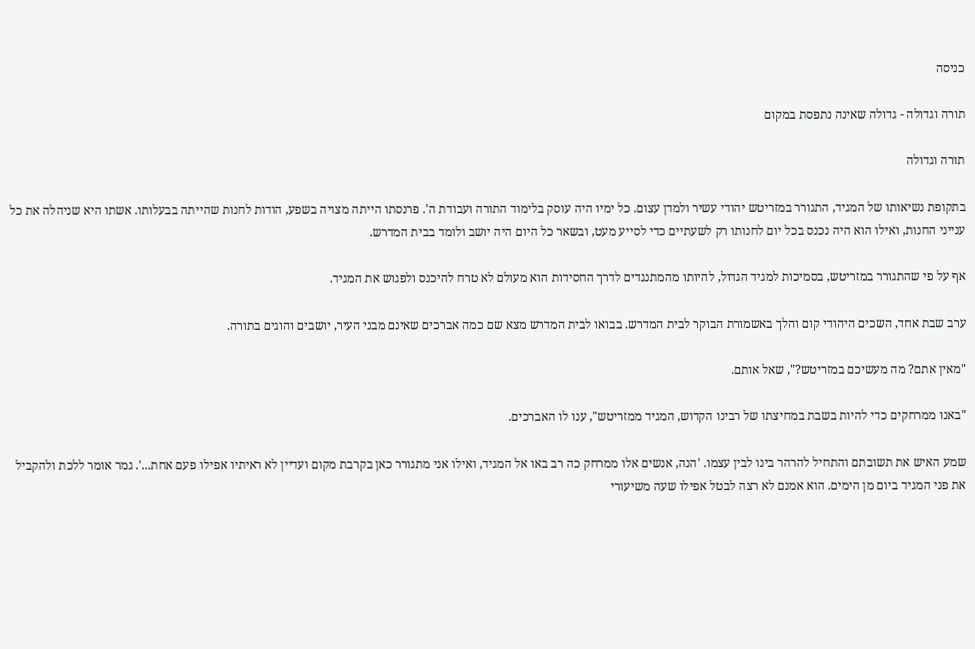כניסה

תורה וגדולה - גדולה שאינה נתפסת במקום

תורה וגדולה

בתקופת נשיאותו של המגיד, התגורר במזריטש יהודי עשיר ולמדן עצום. כל ימיו היה עוסק בלימוד התורה ועבודת ה'. פרנסתו הייתה מצויה בשפע, הודות לחנות שהייתה בבעלותו. אשתו היא שניהלה את כל ענייני החנות, ואילו הוא היה נכנס בכל יום לחנותו רק לשעתיים כדי לסייע מעט, ובשאר כל היום היה יושב ולומד בבית המדרש.

אף על פי שהתגורר במזריטש, בסמיכות למגיד הגדול, להיותו מהמתנגדים לדרך החסידות הוא מעולם לא טרח להיכנס ולפגוש את המגיד.

ערב שבת אחד, השכים היהודי קום והלך באשמורת הבוקר לבית המדרש. בבואו לבית המדרש מצא שם כמה אברכים שאינם מבני העיר, יושבים והוגים בתורה.

"מאין אתם? מה מעשיכם במזריטש?", שאל אותם.

"באנו ממרחקים כדי להיות בשבת במחיצתו של רבינו הקדוש, המגיד ממזריטש", ענו לו האברכים.

שמע האיש את תשובתם והתחיל להרהר בינו לבין עצמו. 'הנה, אנשים אלו ממרחק כה רב באו אל המגיד, ואילו אני מתגורר כאן בקרבת מקום ועדיין לא ראיתיו אפילו פעם אחת...'. גמר אומר ללכת ולהקביל את פני המגיד ביום מן הימים. הוא אמנם לא רצה לבטל אפילו שעה משיעורי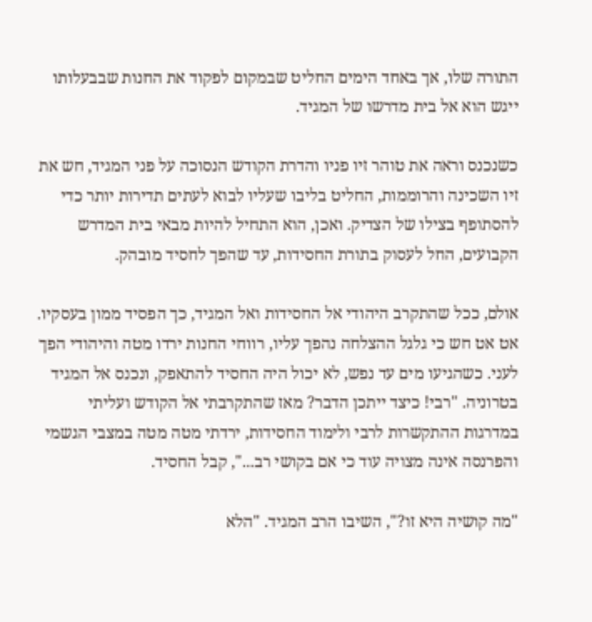התורה שלו, אך באחד הימים החליט שבמקום לפקוד את החנות שבבעלותו ייגש הוא אל בית מדרשו של המגיד.

כשנכנס וראה את טוהר זיו פניו והדרת הקודש הנסוכה על פני המגיד, חש את זיו השכינה והרוממות, החליט בליבו שעליו לבוא לעתים תדירות יותר כדי להסתופף בצילו של הצדיק. ואכן, הוא התחיל להיות מבאי בית המדרש הקבועים, החל לעסוק בתורת החסידות, עד שהפך לחסיד מובהק.

אולם, ככל שהתקרב היהודי אל החסידות ואל המגיד, כך הפסיד ממון בעסקיו. אט אט חש כי גלגל ההצלחה נהפך עליו, רווחי החנות ירדו מטה והיהודי הפך לעני. כשהגיעו מים עד נפש, לא יכול היה החסיד להתאפק, ונכנס אל המגיד בטרוניה. "רבי! כיצד ייתכן הדבר? מאז שהתקרבתי אל הקודש ועליתי במדרגות ההתקשרות לרבי ולימוד החסידות, ירדתי מטה מטה במצבי הגשמי והפרנסה אינה מצויה עוד כי אם בקושי רב...", קבל החסיד.

"מה קושיה היא זו?", השיבו הרב המגיד. "הלא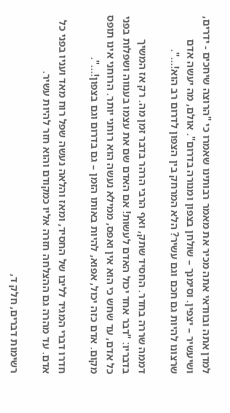למדן אתה ובוודאי אתה מכיר את מאמר רבותינו שאמרו כי "הרוצה שיחכים - ידרים, ושיעשיר – יצפין. וסימנך – שולחן בצפון ומנורה בדרום". אולם, מה יעשה אדם שרצונו להיות גם חכם וגם עשיר? הלא המרחק בין הצפון לדרום רב הוא!...".

דממה שררה בחדר. החסיד שתק, ואף הרבי הרהר בדבר זמן מה. רק אז המשיך בדבריו: "דבר אחד יכול האדם לעשות! אם האדם שם את עצמו בענווה ושפלות בפני כל אדם, עד שחש כי הוא אין ואפס, ממילא נעשה הוא רוחני יותר. הרוחני אינו תופס מקום. אדם כזה יכול, אפוא, להיות באותו הזמן – גם בדרום וגם בצפון!...".

חדרו דברי המגיד לליבו של החסיד, ומאז והלאה נעשה שפל רוח מאד ועניו בפני כל אדם. עד מהרה גם ההצלחה חזרה אליו כמקודם והוא חזר להיות עשיר.

רשימות דברים, חלק ד,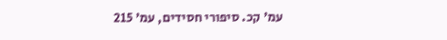עמ' קכ. סיפורי חסידים, עמ' 215